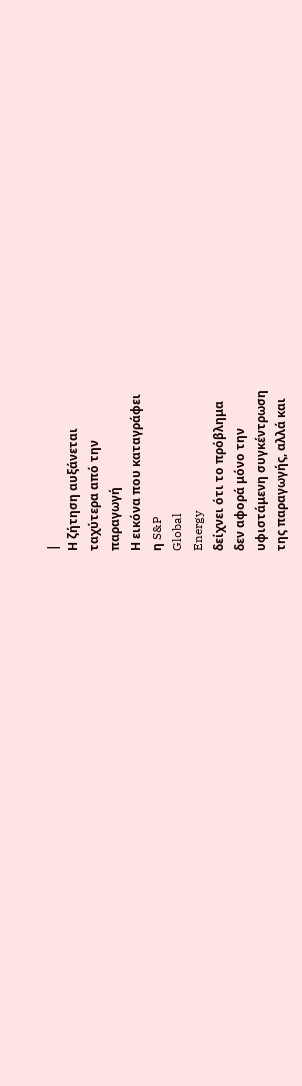|
Η ζήτηση αυξάνεται
ταχύτερα από την
παραγωγή
Η εικόνα που καταγράφει
η S&P
Global
Energy
δείχνει ότι το πρόβλημα
δεν αφορά μόνο την
υφιστάμενη συγκέντρωση
της παραγωγής, αλλά και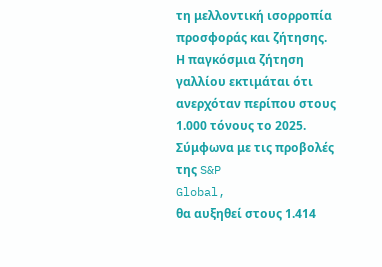τη μελλοντική ισορροπία
προσφοράς και ζήτησης.
Η παγκόσμια ζήτηση
γαλλίου εκτιμάται ότι
ανερχόταν περίπου στους
1.000 τόνους το 2025.
Σύμφωνα με τις προβολές
της S&P
Global,
θα αυξηθεί στους 1.414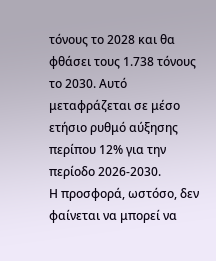τόνους το 2028 και θα
φθάσει τους 1.738 τόνους
το 2030. Αυτό
μεταφράζεται σε μέσο
ετήσιο ρυθμό αύξησης
περίπου 12% για την
περίοδο 2026-2030.
Η προσφορά, ωστόσο, δεν
φαίνεται να μπορεί να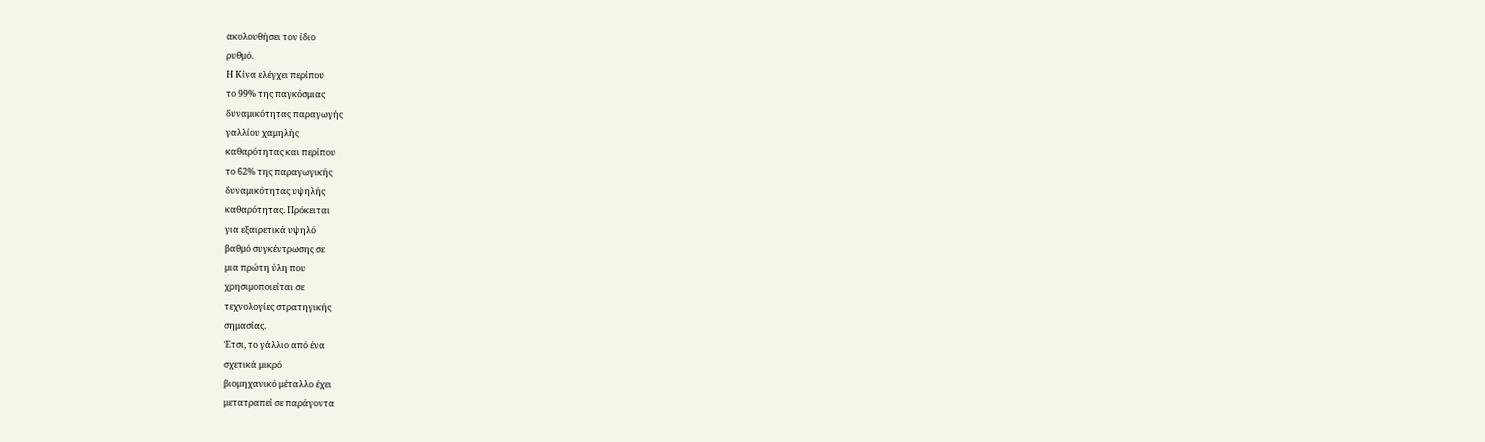ακολουθήσει τον ίδιο
ρυθμό.
Η Κίνα ελέγχει περίπου
το 99% της παγκόσμιας
δυναμικότητας παραγωγής
γαλλίου χαμηλής
καθαρότητας και περίπου
το 62% της παραγωγικής
δυναμικότητας υψηλής
καθαρότητας. Πρόκειται
για εξαιρετικά υψηλό
βαθμό συγκέντρωσης σε
μια πρώτη ύλη που
χρησιμοποιείται σε
τεχνολογίες στρατηγικής
σημασίας.
Έτσι, το γάλλιο από ένα
σχετικά μικρό
βιομηχανικό μέταλλο έχει
μετατραπεί σε παράγοντα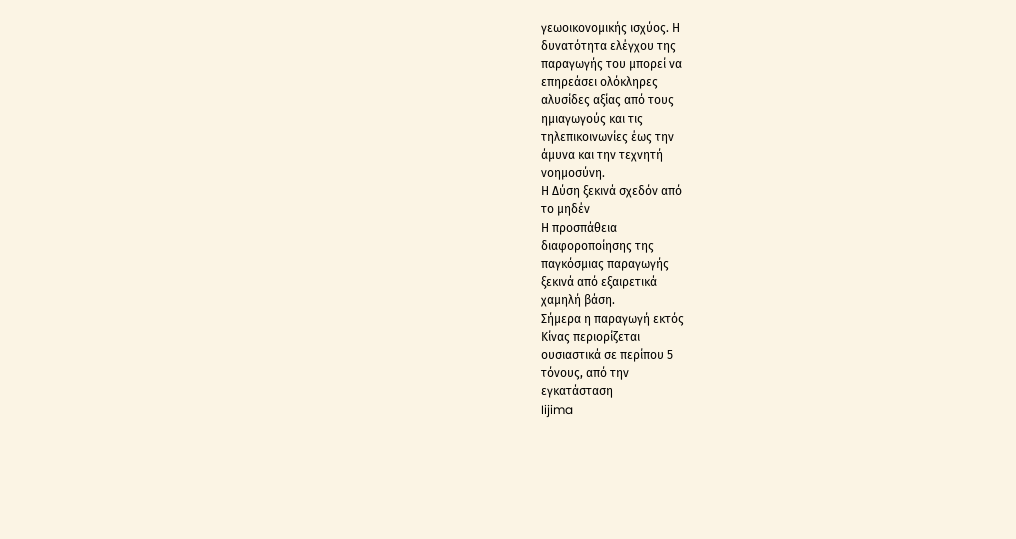γεωοικονομικής ισχύος. Η
δυνατότητα ελέγχου της
παραγωγής του μπορεί να
επηρεάσει ολόκληρες
αλυσίδες αξίας από τους
ημιαγωγούς και τις
τηλεπικοινωνίες έως την
άμυνα και την τεχνητή
νοημοσύνη.
Η Δύση ξεκινά σχεδόν από
το μηδέν
Η προσπάθεια
διαφοροποίησης της
παγκόσμιας παραγωγής
ξεκινά από εξαιρετικά
χαμηλή βάση.
Σήμερα η παραγωγή εκτός
Κίνας περιορίζεται
ουσιαστικά σε περίπου 5
τόνους, από την
εγκατάσταση
Iijima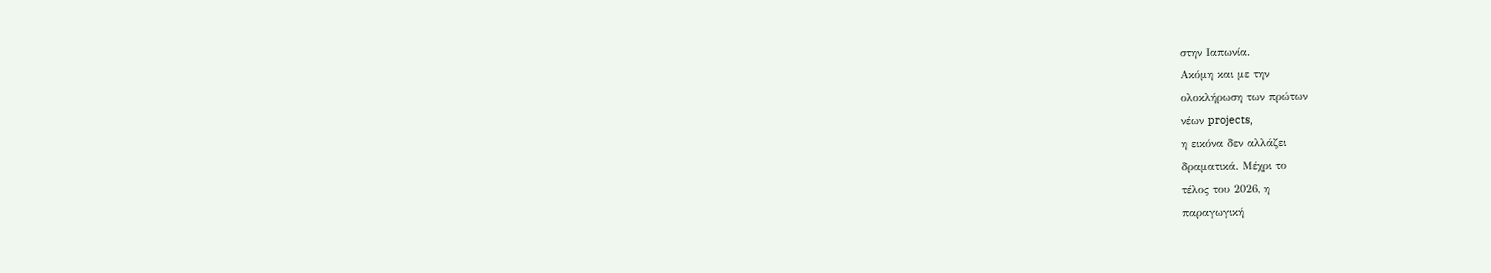στην Ιαπωνία.
Ακόμη και με την
ολοκλήρωση των πρώτων
νέων projects,
η εικόνα δεν αλλάζει
δραματικά. Μέχρι το
τέλος του 2026, η
παραγωγική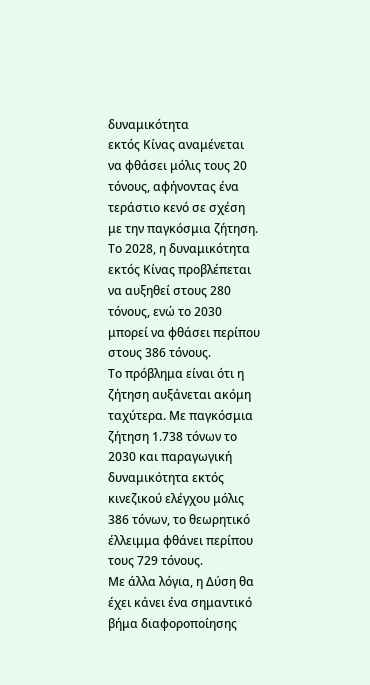δυναμικότητα
εκτός Κίνας αναμένεται
να φθάσει μόλις τους 20
τόνους, αφήνοντας ένα
τεράστιο κενό σε σχέση
με την παγκόσμια ζήτηση.
Το 2028, η δυναμικότητα
εκτός Κίνας προβλέπεται
να αυξηθεί στους 280
τόνους, ενώ το 2030
μπορεί να φθάσει περίπου
στους 386 τόνους.
Το πρόβλημα είναι ότι η
ζήτηση αυξάνεται ακόμη
ταχύτερα. Με παγκόσμια
ζήτηση 1.738 τόνων το
2030 και παραγωγική
δυναμικότητα εκτός
κινεζικού ελέγχου μόλις
386 τόνων, το θεωρητικό
έλλειμμα φθάνει περίπου
τους 729 τόνους.
Με άλλα λόγια, η Δύση θα
έχει κάνει ένα σημαντικό
βήμα διαφοροποίησης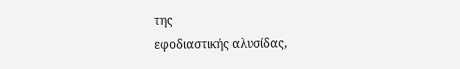της
εφοδιαστικής αλυσίδας,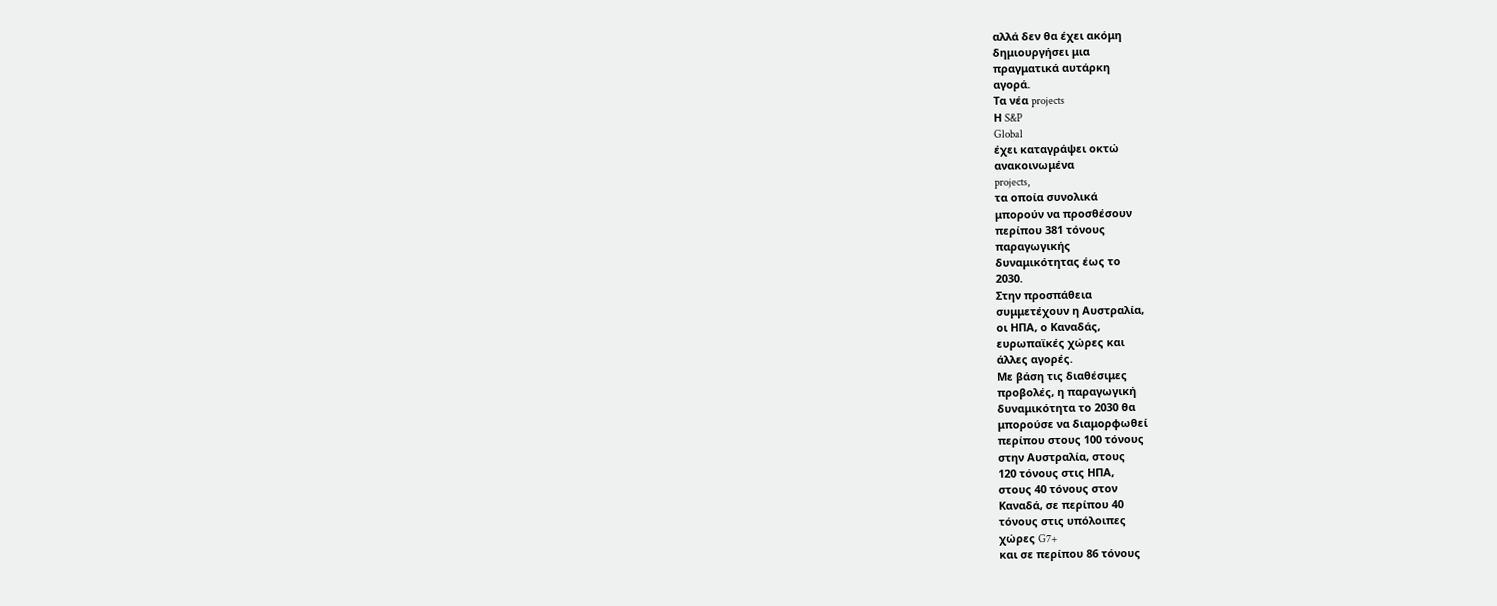αλλά δεν θα έχει ακόμη
δημιουργήσει μια
πραγματικά αυτάρκη
αγορά.
Τα νέα projects
Η S&P
Global
έχει καταγράψει οκτώ
ανακοινωμένα
projects,
τα οποία συνολικά
μπορούν να προσθέσουν
περίπου 381 τόνους
παραγωγικής
δυναμικότητας έως το
2030.
Στην προσπάθεια
συμμετέχουν η Αυστραλία,
οι ΗΠΑ, ο Καναδάς,
ευρωπαϊκές χώρες και
άλλες αγορές.
Με βάση τις διαθέσιμες
προβολές, η παραγωγική
δυναμικότητα το 2030 θα
μπορούσε να διαμορφωθεί
περίπου στους 100 τόνους
στην Αυστραλία, στους
120 τόνους στις ΗΠΑ,
στους 40 τόνους στον
Καναδά, σε περίπου 40
τόνους στις υπόλοιπες
χώρες G7+
και σε περίπου 86 τόνους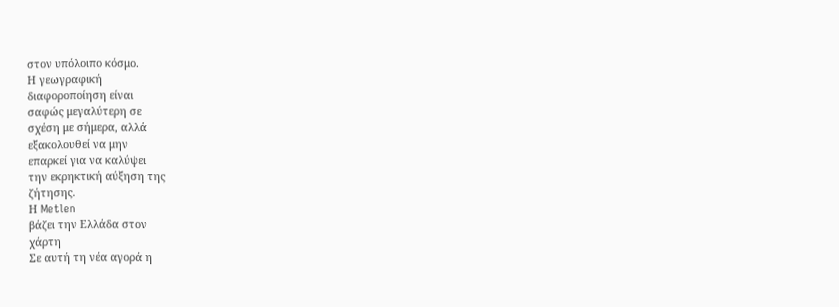στον υπόλοιπο κόσμο.
Η γεωγραφική
διαφοροποίηση είναι
σαφώς μεγαλύτερη σε
σχέση με σήμερα, αλλά
εξακολουθεί να μην
επαρκεί για να καλύψει
την εκρηκτική αύξηση της
ζήτησης.
Η Metlen
βάζει την Ελλάδα στον
χάρτη
Σε αυτή τη νέα αγορά η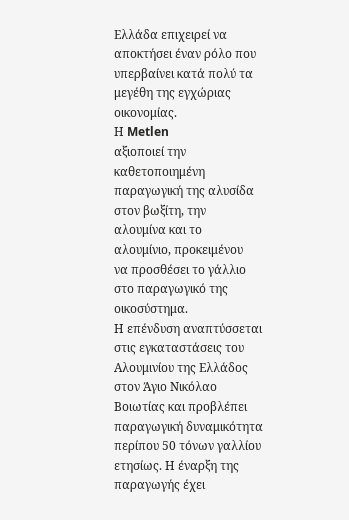Ελλάδα επιχειρεί να
αποκτήσει έναν ρόλο που
υπερβαίνει κατά πολύ τα
μεγέθη της εγχώριας
οικονομίας.
Η Metlen
αξιοποιεί την
καθετοποιημένη
παραγωγική της αλυσίδα
στον βωξίτη, την
αλουμίνα και το
αλουμίνιο, προκειμένου
να προσθέσει το γάλλιο
στο παραγωγικό της
οικοσύστημα.
Η επένδυση αναπτύσσεται
στις εγκαταστάσεις του
Αλουμινίου της Ελλάδος
στον Άγιο Νικόλαο
Βοιωτίας και προβλέπει
παραγωγική δυναμικότητα
περίπου 50 τόνων γαλλίου
ετησίως. Η έναρξη της
παραγωγής έχει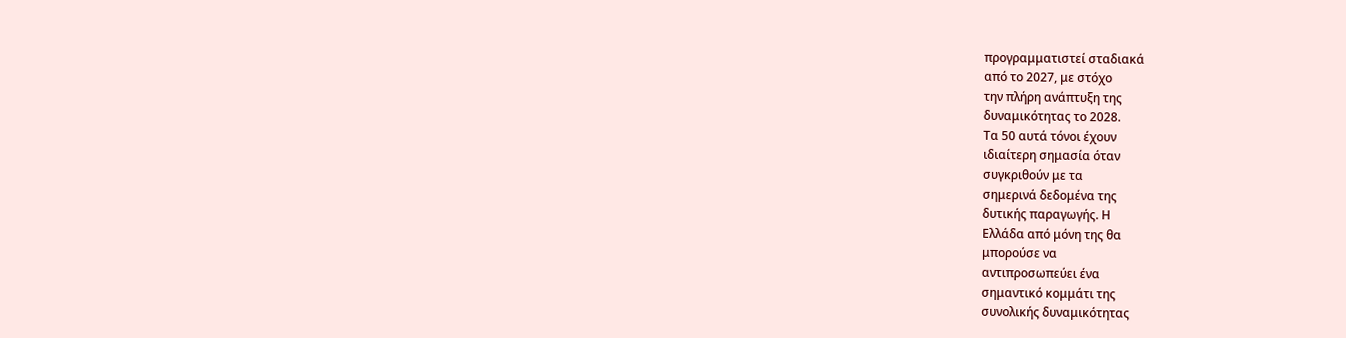προγραμματιστεί σταδιακά
από το 2027, με στόχο
την πλήρη ανάπτυξη της
δυναμικότητας το 2028.
Τα 50 αυτά τόνοι έχουν
ιδιαίτερη σημασία όταν
συγκριθούν με τα
σημερινά δεδομένα της
δυτικής παραγωγής. Η
Ελλάδα από μόνη της θα
μπορούσε να
αντιπροσωπεύει ένα
σημαντικό κομμάτι της
συνολικής δυναμικότητας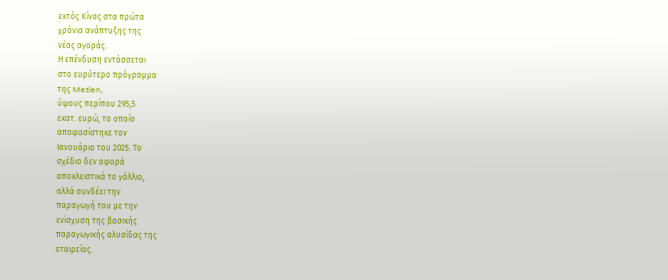εκτός Κίνας στα πρώτα
χρόνια ανάπτυξης της
νέας αγοράς.
Η επένδυση εντάσσεται
στο ευρύτερο πρόγραμμα
της Metlen,
ύψους περίπου 295,5
εκατ. ευρώ, το οποίο
αποφασίστηκε τον
Ιανουάριο του 2025. Το
σχέδιο δεν αφορά
αποκλειστικά το γάλλιο,
αλλά συνδέει την
παραγωγή του με την
ενίσχυση της βασικής
παραγωγικής αλυσίδας της
εταιρείας.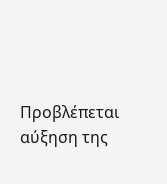Προβλέπεται αύξηση της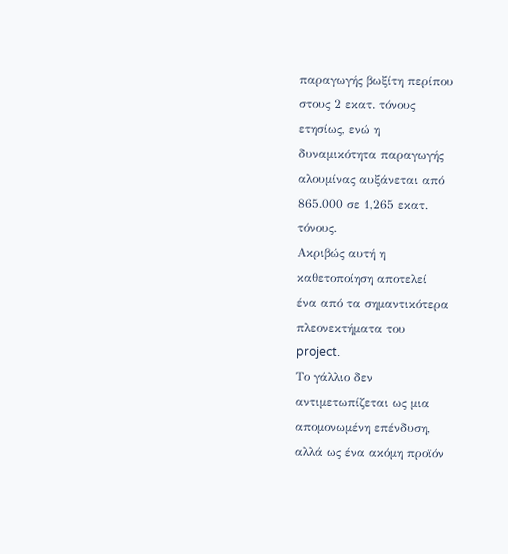παραγωγής βωξίτη περίπου
στους 2 εκατ. τόνους
ετησίως, ενώ η
δυναμικότητα παραγωγής
αλουμίνας αυξάνεται από
865.000 σε 1,265 εκατ.
τόνους.
Ακριβώς αυτή η
καθετοποίηση αποτελεί
ένα από τα σημαντικότερα
πλεονεκτήματα του
project.
Το γάλλιο δεν
αντιμετωπίζεται ως μια
απομονωμένη επένδυση,
αλλά ως ένα ακόμη προϊόν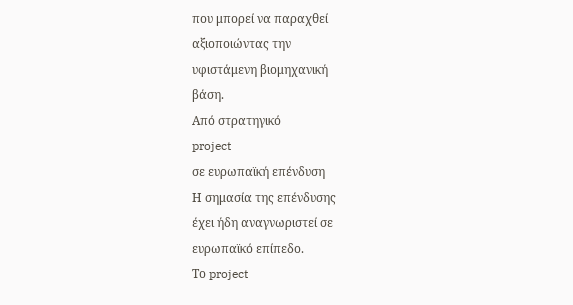που μπορεί να παραχθεί
αξιοποιώντας την
υφιστάμενη βιομηχανική
βάση.
Από στρατηγικό
project
σε ευρωπαϊκή επένδυση
Η σημασία της επένδυσης
έχει ήδη αναγνωριστεί σε
ευρωπαϊκό επίπεδο.
Το project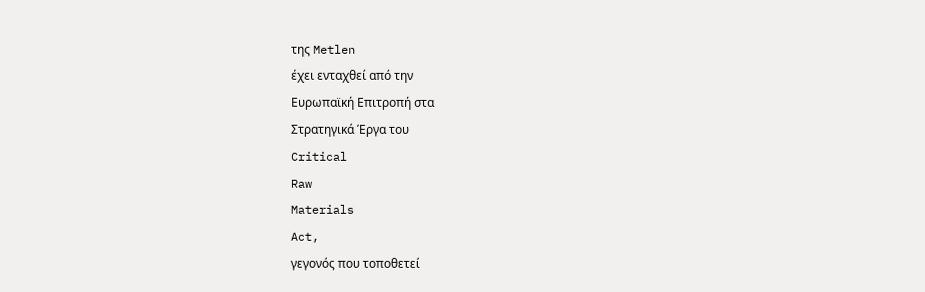της Metlen
έχει ενταχθεί από την
Ευρωπαϊκή Επιτροπή στα
Στρατηγικά Έργα του
Critical
Raw
Materials
Act,
γεγονός που τοποθετεί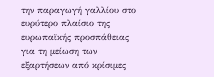την παραγωγή γαλλίου στο
ευρύτερο πλαίσιο της
ευρωπαϊκής προσπάθειας
για τη μείωση των
εξαρτήσεων από κρίσιμες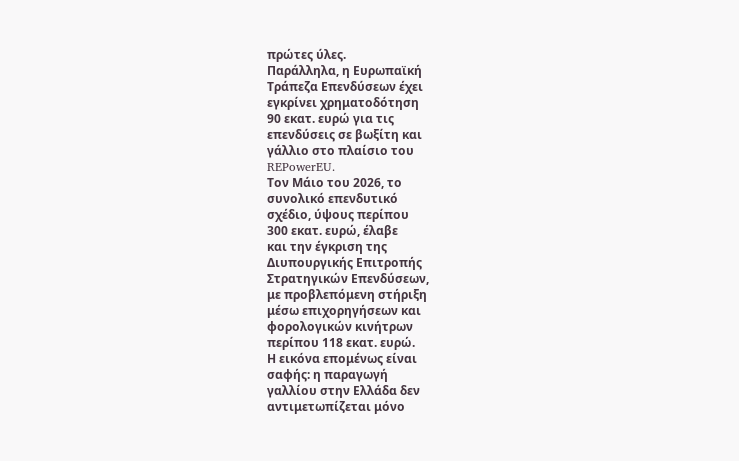πρώτες ύλες.
Παράλληλα, η Ευρωπαϊκή
Τράπεζα Επενδύσεων έχει
εγκρίνει χρηματοδότηση
90 εκατ. ευρώ για τις
επενδύσεις σε βωξίτη και
γάλλιο στο πλαίσιο του
REPowerEU.
Τον Μάιο του 2026, το
συνολικό επενδυτικό
σχέδιο, ύψους περίπου
300 εκατ. ευρώ, έλαβε
και την έγκριση της
Διυπουργικής Επιτροπής
Στρατηγικών Επενδύσεων,
με προβλεπόμενη στήριξη
μέσω επιχορηγήσεων και
φορολογικών κινήτρων
περίπου 118 εκατ. ευρώ.
Η εικόνα επομένως είναι
σαφής: η παραγωγή
γαλλίου στην Ελλάδα δεν
αντιμετωπίζεται μόνο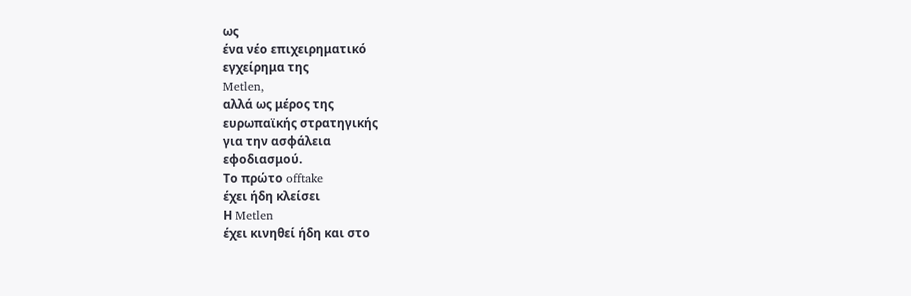ως
ένα νέο επιχειρηματικό
εγχείρημα της
Metlen,
αλλά ως μέρος της
ευρωπαϊκής στρατηγικής
για την ασφάλεια
εφοδιασμού.
Το πρώτο offtake
έχει ήδη κλείσει
Η Metlen
έχει κινηθεί ήδη και στο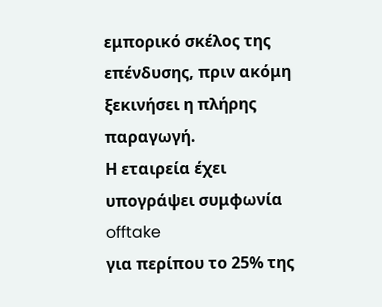εμπορικό σκέλος της
επένδυσης, πριν ακόμη
ξεκινήσει η πλήρης
παραγωγή.
Η εταιρεία έχει
υπογράψει συμφωνία
offtake
για περίπου το 25% της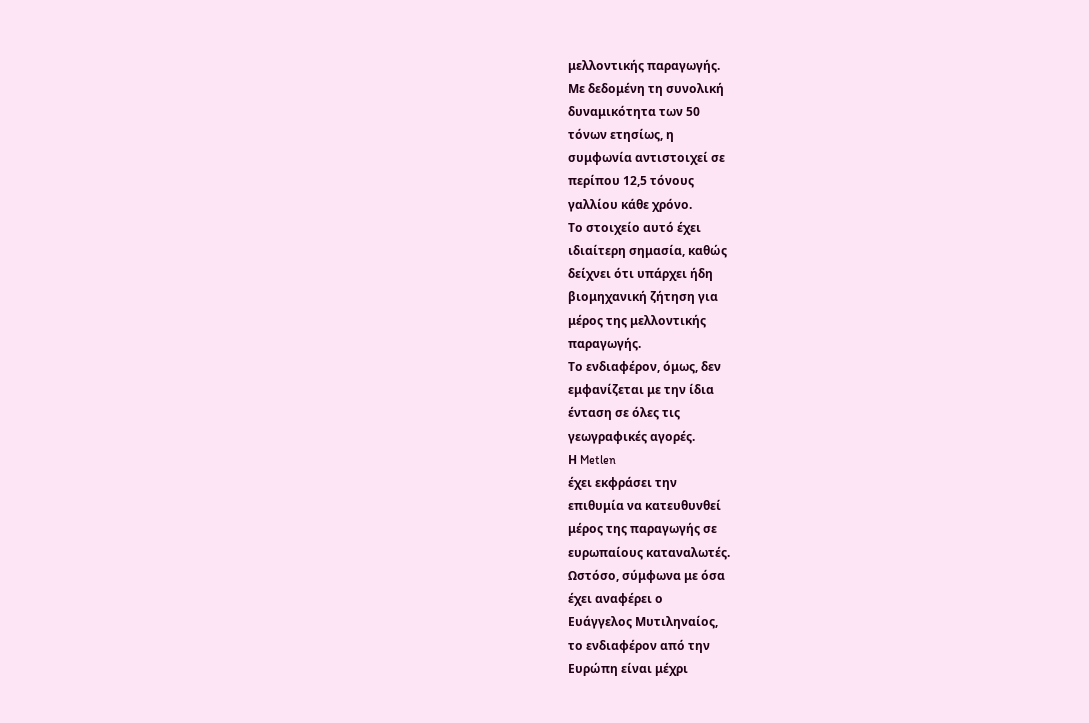μελλοντικής παραγωγής.
Με δεδομένη τη συνολική
δυναμικότητα των 50
τόνων ετησίως, η
συμφωνία αντιστοιχεί σε
περίπου 12,5 τόνους
γαλλίου κάθε χρόνο.
Το στοιχείο αυτό έχει
ιδιαίτερη σημασία, καθώς
δείχνει ότι υπάρχει ήδη
βιομηχανική ζήτηση για
μέρος της μελλοντικής
παραγωγής.
Το ενδιαφέρον, όμως, δεν
εμφανίζεται με την ίδια
ένταση σε όλες τις
γεωγραφικές αγορές.
Η Metlen
έχει εκφράσει την
επιθυμία να κατευθυνθεί
μέρος της παραγωγής σε
ευρωπαίους καταναλωτές.
Ωστόσο, σύμφωνα με όσα
έχει αναφέρει ο
Ευάγγελος Μυτιληναίος,
το ενδιαφέρον από την
Ευρώπη είναι μέχρι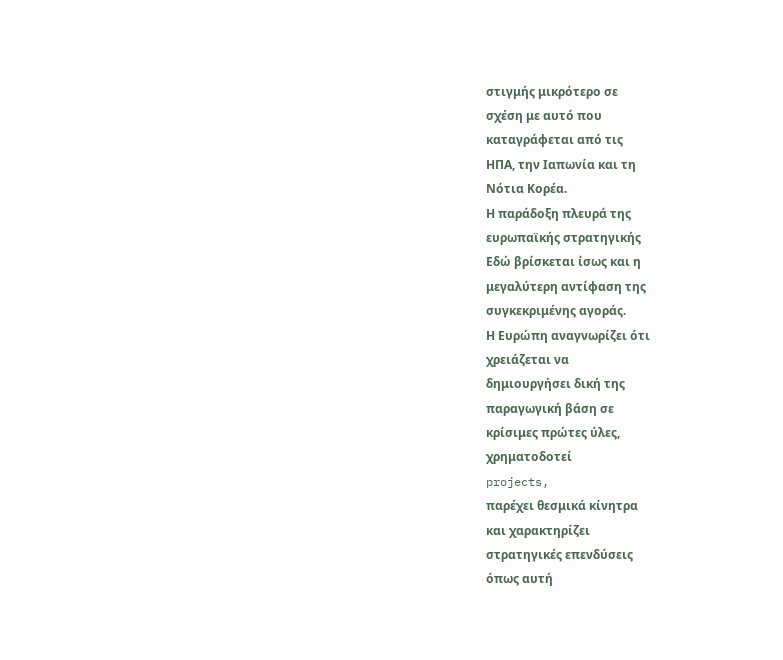στιγμής μικρότερο σε
σχέση με αυτό που
καταγράφεται από τις
ΗΠΑ, την Ιαπωνία και τη
Νότια Κορέα.
Η παράδοξη πλευρά της
ευρωπαϊκής στρατηγικής
Εδώ βρίσκεται ίσως και η
μεγαλύτερη αντίφαση της
συγκεκριμένης αγοράς.
Η Ευρώπη αναγνωρίζει ότι
χρειάζεται να
δημιουργήσει δική της
παραγωγική βάση σε
κρίσιμες πρώτες ύλες,
χρηματοδοτεί
projects,
παρέχει θεσμικά κίνητρα
και χαρακτηρίζει
στρατηγικές επενδύσεις
όπως αυτή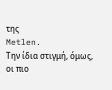της
Metlen.
Την ίδια στιγμή, όμως,
οι πιο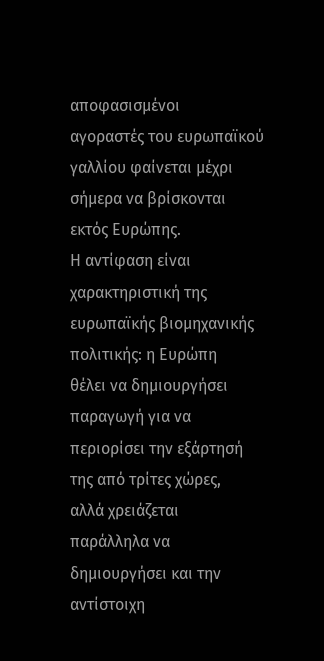αποφασισμένοι
αγοραστές του ευρωπαϊκού
γαλλίου φαίνεται μέχρι
σήμερα να βρίσκονται
εκτός Ευρώπης.
Η αντίφαση είναι
χαρακτηριστική της
ευρωπαϊκής βιομηχανικής
πολιτικής: η Ευρώπη
θέλει να δημιουργήσει
παραγωγή για να
περιορίσει την εξάρτησή
της από τρίτες χώρες,
αλλά χρειάζεται
παράλληλα να
δημιουργήσει και την
αντίστοιχη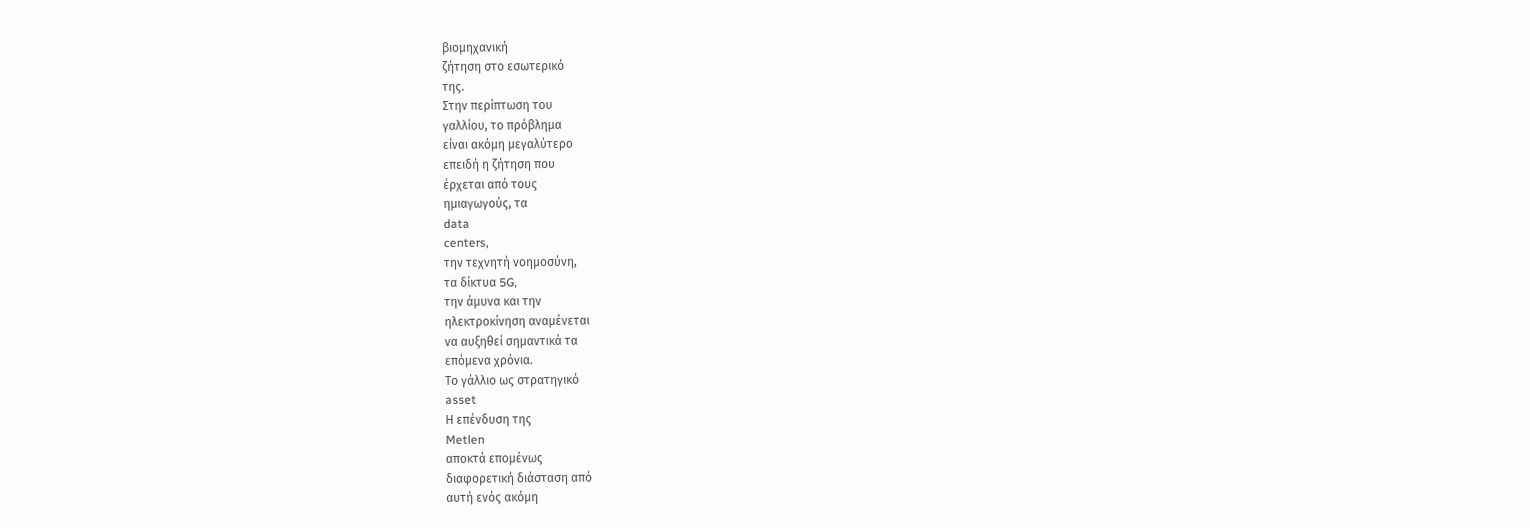βιομηχανική
ζήτηση στο εσωτερικό
της.
Στην περίπτωση του
γαλλίου, το πρόβλημα
είναι ακόμη μεγαλύτερο
επειδή η ζήτηση που
έρχεται από τους
ημιαγωγούς, τα
data
centers,
την τεχνητή νοημοσύνη,
τα δίκτυα 5G,
την άμυνα και την
ηλεκτροκίνηση αναμένεται
να αυξηθεί σημαντικά τα
επόμενα χρόνια.
Το γάλλιο ως στρατηγικό
asset
Η επένδυση της
Metlen
αποκτά επομένως
διαφορετική διάσταση από
αυτή ενός ακόμη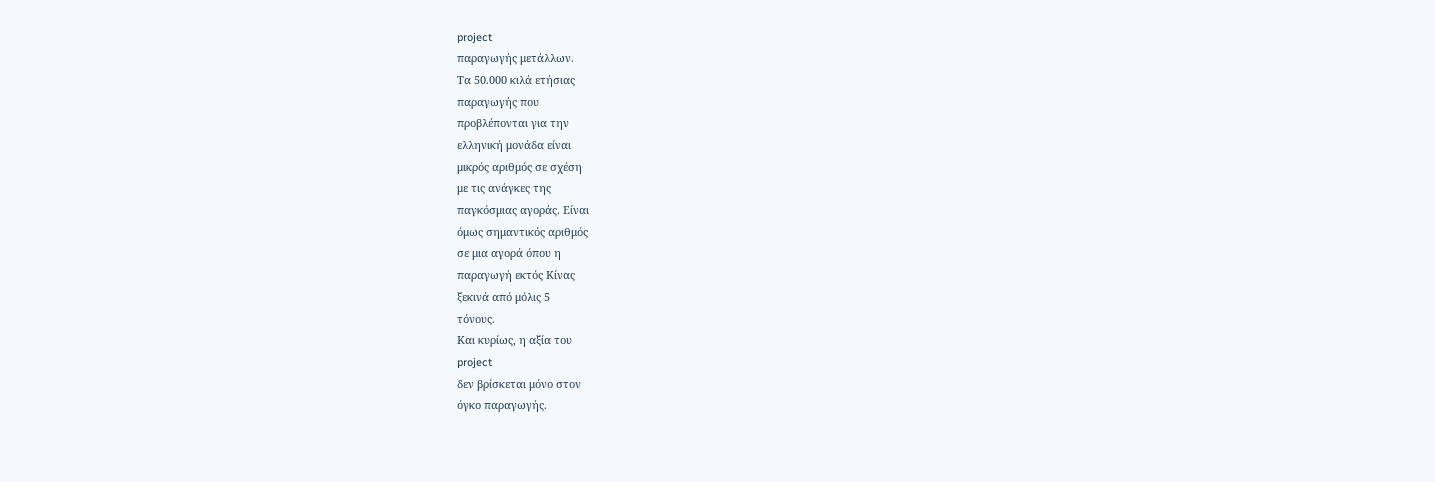project
παραγωγής μετάλλων.
Τα 50.000 κιλά ετήσιας
παραγωγής που
προβλέπονται για την
ελληνική μονάδα είναι
μικρός αριθμός σε σχέση
με τις ανάγκες της
παγκόσμιας αγοράς. Είναι
όμως σημαντικός αριθμός
σε μια αγορά όπου η
παραγωγή εκτός Κίνας
ξεκινά από μόλις 5
τόνους.
Και κυρίως, η αξία του
project
δεν βρίσκεται μόνο στον
όγκο παραγωγής.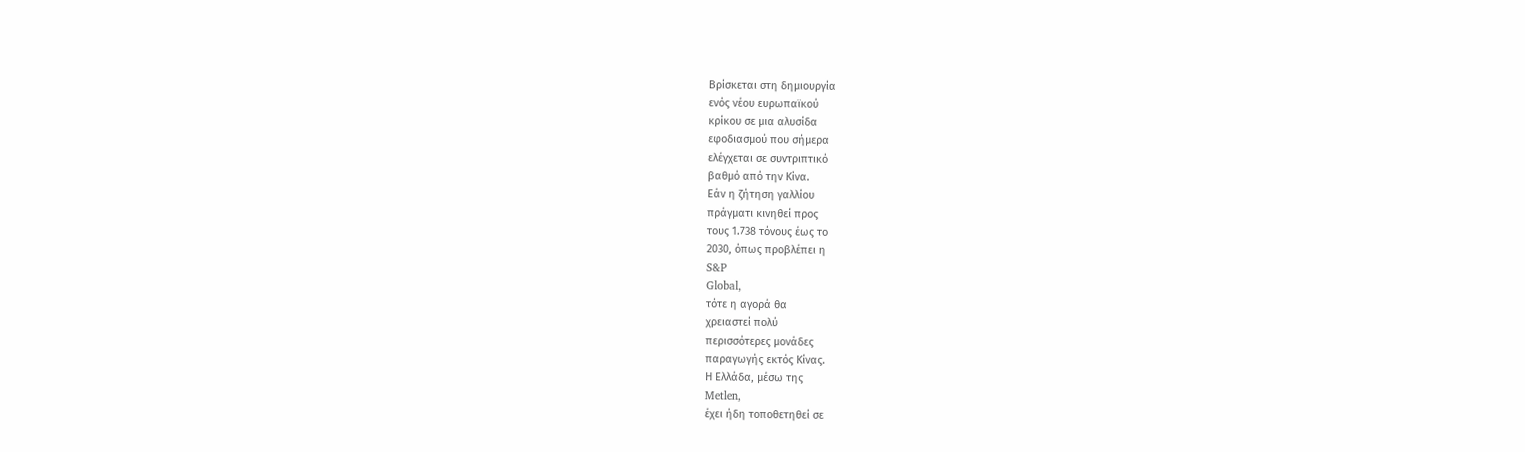Βρίσκεται στη δημιουργία
ενός νέου ευρωπαϊκού
κρίκου σε μια αλυσίδα
εφοδιασμού που σήμερα
ελέγχεται σε συντριπτικό
βαθμό από την Κίνα.
Εάν η ζήτηση γαλλίου
πράγματι κινηθεί προς
τους 1.738 τόνους έως το
2030, όπως προβλέπει η
S&P
Global,
τότε η αγορά θα
χρειαστεί πολύ
περισσότερες μονάδες
παραγωγής εκτός Κίνας.
Η Ελλάδα, μέσω της
Metlen,
έχει ήδη τοποθετηθεί σε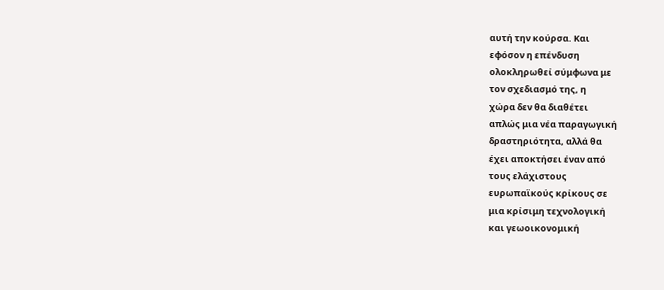αυτή την κούρσα. Και
εφόσον η επένδυση
ολοκληρωθεί σύμφωνα με
τον σχεδιασμό της, η
χώρα δεν θα διαθέτει
απλώς μια νέα παραγωγική
δραστηριότητα, αλλά θα
έχει αποκτήσει έναν από
τους ελάχιστους
ευρωπαϊκούς κρίκους σε
μια κρίσιμη τεχνολογική
και γεωοικονομική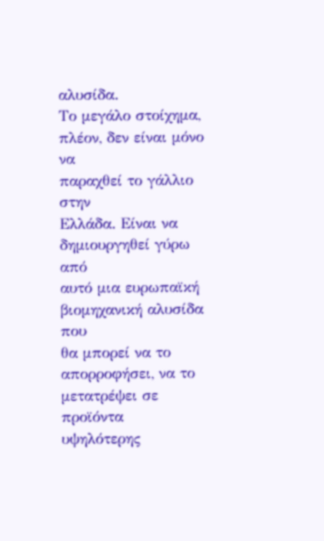αλυσίδα.
Το μεγάλο στοίχημα,
πλέον, δεν είναι μόνο να
παραχθεί το γάλλιο στην
Ελλάδα. Είναι να
δημιουργηθεί γύρω από
αυτό μια ευρωπαϊκή
βιομηχανική αλυσίδα που
θα μπορεί να το
απορροφήσει, να το
μετατρέψει σε προϊόντα
υψηλότερης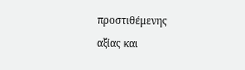προστιθέμενης
αξίας και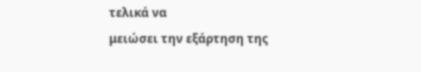τελικά να
μειώσει την εξάρτηση της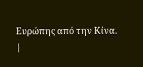Ευρώπης από την Κίνα.
|